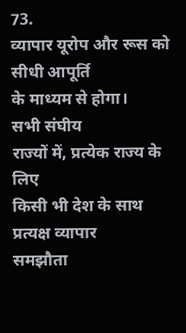73.
व्यापार यूरोप और रूस को सीधी आपूर्ति
के माध्यम से होगा।
सभी संघीय
राज्यों में, प्रत्येक राज्य के लिए
किसी भी देश के साथ प्रत्यक्ष व्यापार
समझौता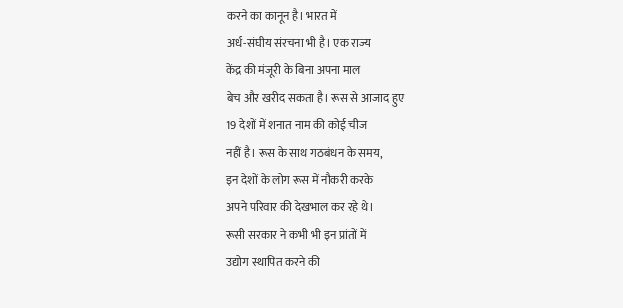करने का कानून है। भारत में
अर्ध-संघीय संरचना भी है। एक राज्य
केंद्र की मंजूरी के बिना अपना माल
बेच और खरीद सकता है। रूस से आजाद हुए
19 देशों में शनात नाम की कोई चीज
नहीं है। रूस के साथ गठबंधन के समय,
इन देशों के लोग रूस में नौकरी करके
अपने परिवार की देखभाल कर रहे थे।
रूसी सरकार ने कभी भी इन प्रांतों में
उद्योग स्थापित करने की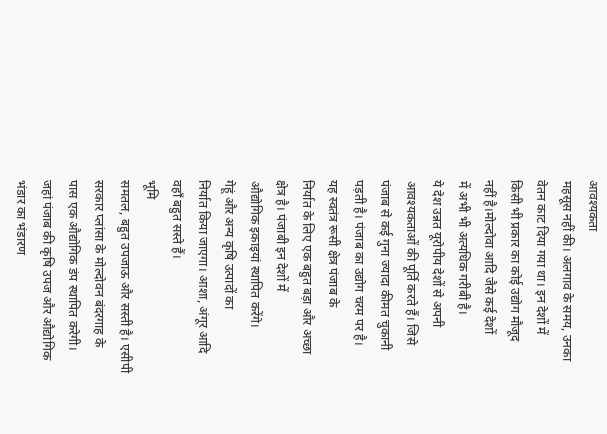आवश्यकता
महसूस नहीं की। अलगाव के समय, उनका
वेतन काट दिया गया था। इन देशों में
किसी भी प्रकार का कोई उद्योग मौजूद
नहीं है।मोल्दोवा आदि जैसे कई देशों
में अभी भी अत्यधिक गरीबी है।
ये देश उन्नत यूरोपीय देशों से अपनी
आवश्यकताओं की पूर्ति करते हैं। जिसे
पंजाब से कई गुना ज्यादा कीमत चुकानी
पड़ती है। पंजाब का उद्योग चरम पर है।
यह स्वतंत्र रूसी क्षेत्र पंजाब के
निर्यात के लिए एक बहुत बड़ा और अच्छा
क्षेत्र है। पंजाबी इन देशों में
औद्योगिक इकाइयां स्थापित करेंगे।
गेहूं और अन्य कृषि उत्पादों का
निर्यात किया जाएगा। आशा, अंगूर आदि
वहाँ बहुत सस्ते हैं।
भूमि
समतल, बहुत उपजाऊ और सस्ती है। एसीपी
सरकार प्लांसा के मोल्दोवन बंदरगाह के
पास एक औद्योगिक डंप स्थापित करेगी।
जहां पंजाब की कृषि उपज और औद्योगिक
भंडार का भंडारण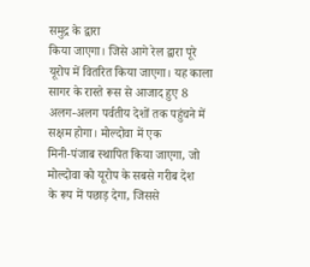समुद्र के द्वारा
किया जाएगा। जिसे आगे रेल द्वारा पूरे
यूरोप में वितरित किया जाएगा। यह काला
सागर के रास्ते रूस से आजाद हुए 8
अलग-अलग पर्वतीय देशों तक पहुंचने में
सक्षम होगा। मोल्दोवा में एक
मिनी-पंजाब स्थापित किया जाएगा, जो
मोल्दोवा को यूरोप के सबसे गरीब देश
के रूप में पछाड़ देगा, जिससे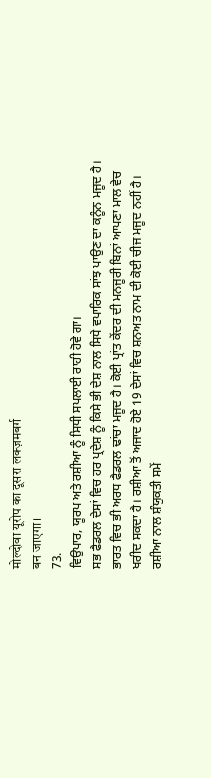मोल्दोवा यूरोप का दूसरा लक्ज़मबर्ग
बन जाएगा।
73.
ਵਿਉਪਾਰ, ਯੂਰਪ ਅਤੇ ਰਸ਼ੀਆ ਨੂੰ ਸਿਧੀ ਸਪਲਾਈ ਰਾਹੀ ਹੋਵੇ ਗਾ।
ਸਭ ਫੈਡਰਲ ਦੇਸਾਂ ਵਿਚ ਹਰ ਪ੍ਰਦੇਸ਼ ਨੂੰ ਕਿਸੇ ਭੀ ਦੇਸ਼ ਨਾਲ ਸਿਧੇ ਵਪਾਰਿਕ ਸਾਂਝ ਪਾਉਣ ਦਾ ਕਨੂੰਨ ਮਜੂਦ ਹੈ। ਭਾਰਤ ਵਿਚ ਭੀ ਅਰਧ ਫੈਡਰਲ ਢਾਂਚਾ ਮਜੂਦ ਹੈ। ਕੋਈ ਪ੍ਰਾਂਤ ਕੇਂਦਰ ਦੀ ਮਨਜੂਰੀ ਬਿਨਾਂ ਆਪਣਾ ਮਾਲ ਵੇਚ ਖਰੀਦ ਸਕਦਾ ਹੈ। ਰਸ਼ੀਆ ਤੋਂ ਅਜਾਦ ਹੋਏ 19 ਦੇਸਾਂ ਵਿਚ ਸ਼ਨਅਤ ਨਾਮ ਦੀ ਕੋਈ ਚੀਜ ਮਜੂਦ ਨਹੀਂ ਹੈ। ਰਸ਼ੀਆ ਨਾਲ ਸ਼ੰਯੁਕਤੀ ਸਮੇਂ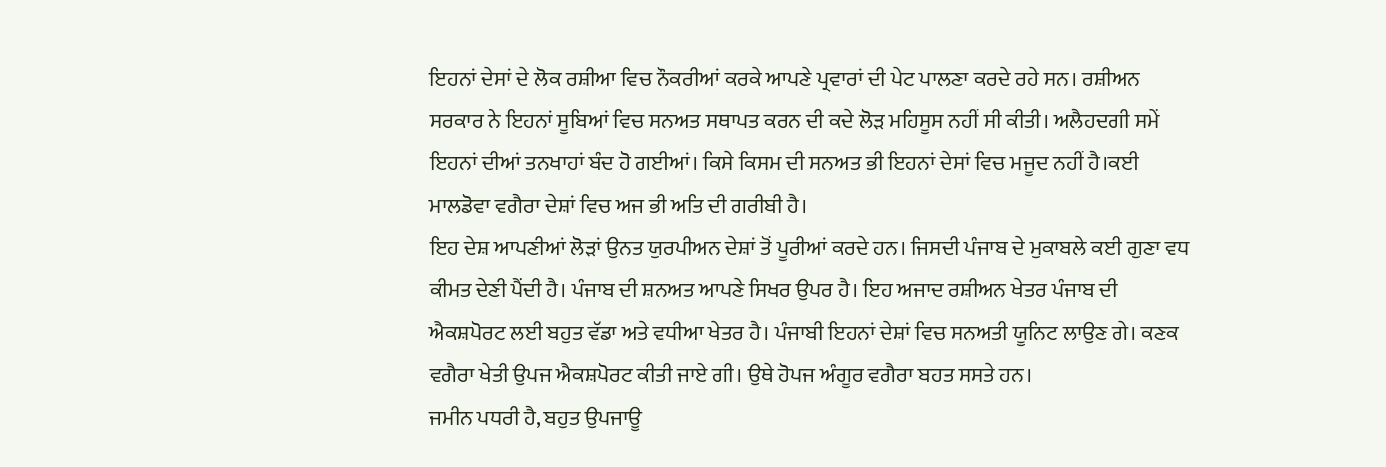ਇਹਨਾਂ ਦੇਸਾਂ ਦੇ ਲੋਕ ਰਸ਼ੀਆ ਵਿਚ ਨੌਕਰੀਆਂ ਕਰਕੇ ਆਪਣੇ ਪ੍ਰਵਾਰਾਂ ਦੀ ਪੇਟ ਪਾਲਣਾ ਕਰਦੇ ਰਹੇ ਸਨ। ਰਸ਼ੀਅਨ ਸਰਕਾਰ ਨੇ ਇਹਨਾਂ ਸੂਬਿਆਂ ਵਿਚ ਸਨਅਤ ਸਥਾਪਤ ਕਰਨ ਦੀ ਕਦੇ ਲੋੜ ਮਹਿਸੂਸ ਨਹੀਂ ਸੀ ਕੀਤੀ। ਅਲੈਹਦਗੀ ਸਮੇਂ ਇਹਨਾਂ ਦੀਆਂ ਤਨਖਾਹਾਂ ਬੰਦ ਹੋ ਗਈਆਂ। ਕਿਸੇ ਕਿਸਮ ਦੀ ਸਨਅਤ ਭੀ ਇਹਨਾਂ ਦੇਸਾਂ ਵਿਚ ਮਜੂਦ ਨਹੀਂ ਹੈ।ਕਈ ਮਾਲਡੋਵਾ ਵਗੈਰਾ ਦੇਸ਼ਾਂ ਵਿਚ ਅਜ ਭੀ ਅਤਿ ਦੀ ਗਰੀਬੀ ਹੈ।
ਇਹ ਦੇਸ਼ ਆਪਣੀਆਂ ਲੋੜਾਂ ਉਨਤ ਯੁਰਪੀਅਨ ਦੇਸ਼ਾਂ ਤੋਂ ਪੂਰੀਆਂ ਕਰਦੇ ਹਨ। ਜਿਸਦੀ ਪੰਜਾਬ ਦੇ ਮੁਕਾਬਲੇ ਕਈ ਗੁਣਾ ਵਧ ਕੀਮਤ ਦੇਣੀ ਪੈਂਦੀ ਹੈ। ਪੰਜਾਬ ਦੀ ਸ਼ਨਅਤ ਆਪਣੇ ਸਿਖਰ ਉਪਰ ਹੈ। ਇਹ ਅਜਾਦ ਰਸ਼ੀਅਨ ਖੇਤਰ ਪੰਜਾਬ ਦੀ ਐਕਸ਼ਪੋਰਟ ਲਈ ਬਹੁਤ ਵੱਡਾ ਅਤੇ ਵਧੀਆ ਖੇਤਰ ਹੈ। ਪੰਜਾਬੀ ਇਹਨਾਂ ਦੇਸ਼ਾਂ ਵਿਚ ਸਨਅਤੀ ਯੂਨਿਟ ਲਾਉਣ ਗੇ। ਕਣਕ ਵਗੈਰਾ ਖੇਤੀ ਉਪਜ ਐਕਸ਼ਪੋਰਟ ਕੀਤੀ ਜਾਏ ਗੀ। ਉਥੇ ਹੋਪਜ ਅੰਗੂਰ ਵਗੈਰਾ ਬਹਤ ਸਸਤੇ ਹਨ।
ਜਮੀਨ ਪਧਰੀ ਹੈ, ਬਹੁਤ ਉਪਜਾਊ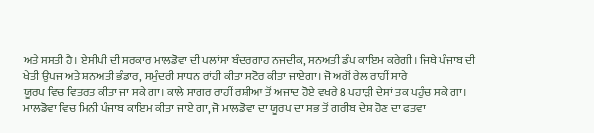ਅਤੇ ਸਸਤੀ ਹੈ। ਏਸੀਪੀ ਦੀ ਸਰਕਾਰ ਮਾਲਡੋਵਾ ਦੀ ਪਲਾਂਸਾ ਬੰਦਰਗਾਹ ਨਜਦੀਕ, ਸਨਅਤੀ ਡੰਪ ਕਾਇਮ ਕਰੇਗੀ। ਜਿਥੇ ਪੰਜਾਬ ਦੀ ਖੇਤੀ ਉਪਜ ਅਤੇ ਸ਼ਨਅਤੀ ਭੰਡਾਰ, ਸਮੁੰਦਰੀ ਸਾਧਨ ਰਾਂਹੀ ਕੀਤਾ ਸਟੋਰ ਕੀਤਾ ਜਾਏਗਾ। ਜੋ ਅਗੋਂ ਰੇਲ ਰਾਹੀਂ ਸਾਰੇ
ਯੂਰਪ ਵਿਚ ਵਿਤਰਤ ਕੀਤਾ ਜਾ ਸਕੇ ਗਾ। ਕਾਲੇ ਸਾਗਰ ਰਾਹੀਂ ਰਸ਼ੀਆ ਤੋਂ ਅਜਾਦ ਹੋਏ ਵਖਰੇ 8 ਪਹਾੜੀ ਦੇਸਾਂ ਤਕ ਪਹੁੰਚ ਸਕੇ ਗਾ। ਮਾਲਡੋਵਾ ਵਿਚ ਮਿਨੀ ਪੰਜਾਬ ਕਾਇਮ ਕੀਤਾ ਜਾਏ ਗਾ, ਜੋ ਮਾਲਡੋਵਾ ਦਾ ਯੂਰਪ ਦਾ ਸਭ ਤੋਂ ਗਰੀਬ ਦੇਸ਼ ਹੋਣ ਦਾ ਫਤਵਾ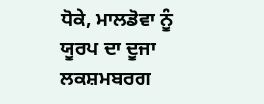ਧੋਕੇ, ਮਾਲਡੋਵਾ ਨੂੰ ਯੂਰਪ ਦਾ ਦੂਜਾ ਲਕਸ਼ਮਬਰਗ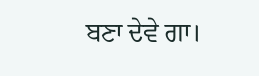ਬਣਾ ਦੇਵੇ ਗਾ।